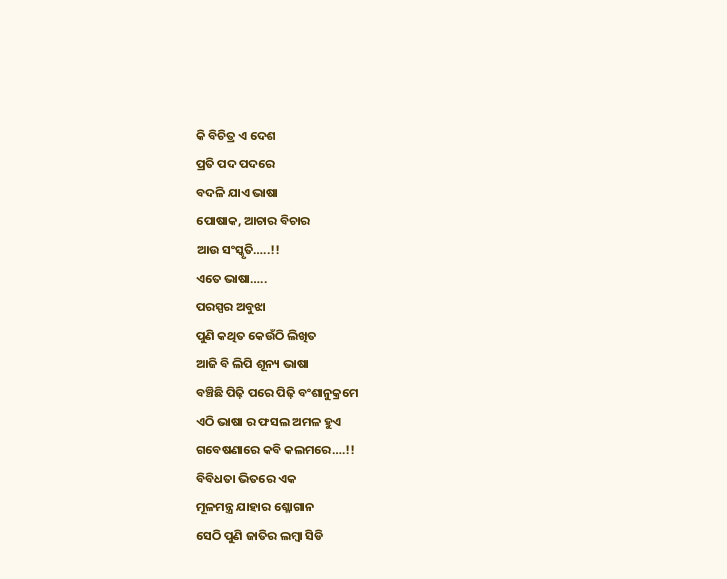କି ବିଚିତ୍ର ଏ ଦେଶ
ପ୍ରତି ପଦ ପଦରେ
ବଦଳି ଯାଏ ଭାଷା
ପୋଷାକ, ଆଚାର ବିଚାର
ଆଉ ସଂସ୍କୃତି…..!!
ଏତେ ଭାଷା…..
ପରସ୍ପର ଅବୁଝା
ପୁଣି କଥିତ କେଉଁଠି ଲିଖିତ
ଆଜି ବି ଲିପି ଶୂନ୍ୟ ଭାଷା
ବଞ୍ଚିଛି ପିଢ଼ି ପରେ ପିଢ଼ି ବଂଶାନୁକ୍ରମେ
ଏଠି ଭାଷା ର ଫସଲ ଅମଳ ହୁଏ
ଗବେଷଣାରେ କବି କଲମରେ….!!
ବିବିଧତା ଭିତରେ ଏକ
ମୂଳମନ୍ତ୍ର ଯାହାର ଶ୍ଳୋଗାନ
ସେଠି ପୁଣି ଜାତିର ଲମ୍ବା ସିଡି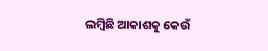ଲମ୍ବିଛି ଆକାଶକୁ କେଉଁ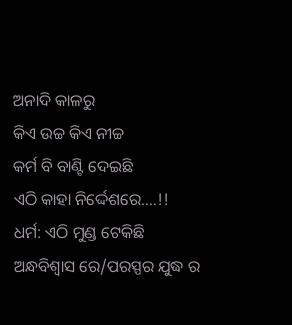ଅନାଦି କାଳରୁ
କିଏ ଉଚ୍ଚ କିଏ ନୀଚ୍ଚ
କର୍ମ ବି ବାଣ୍ଟି ଦେଇଛି
ଏଠି କାହା ନିର୍ଦ୍ଦେଶରେ….!!
ଧର୍ମ: ଏଠି ମୁଣ୍ଡ ଟେକିଛି
ଅନ୍ଧବିଶ୍ୱାସ ରେ/ପରସ୍ପର ଯୁଦ୍ଧ ର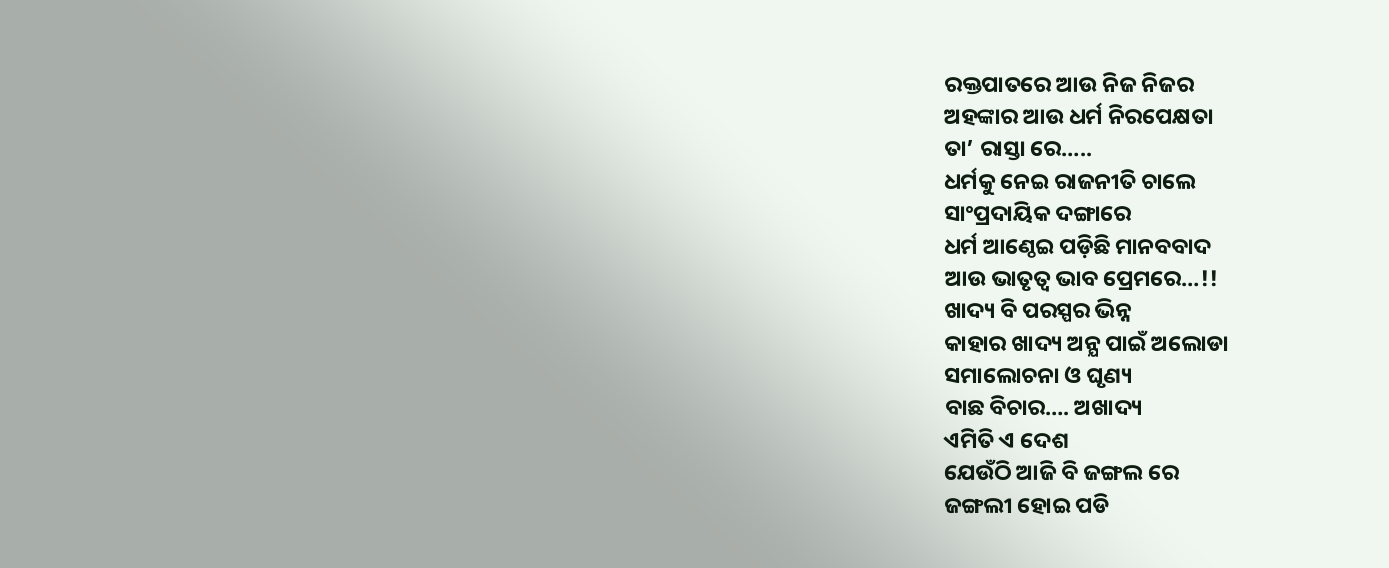ରକ୍ତପାତରେ ଆଉ ନିଜ ନିଜର
ଅହଙ୍କାର ଆଉ ଧର୍ମ ନିରପେକ୍ଷତା
ତା’ ରାସ୍ତା ରେ…..
ଧର୍ମକୁ ନେଇ ରାଜନୀତି ଚାଲେ
ସାଂପ୍ରଦାୟିକ ଦଙ୍ଗାରେ
ଧର୍ମ ଆଣ୍ଠେଇ ପଡ଼ିଛି ମାନବବାଦ
ଆଉ ଭାତୃତ୍ବ ଭାବ ପ୍ରେମରେ…!!
ଖାଦ୍ୟ ବି ପରସ୍ପର ଭିନ୍ନ
କାହାର ଖାଦ୍ୟ ଅନ୍ଯ ପାଇଁ ଅଲୋଡା
ସମାଲୋଚନା ଓ ଘୃଣ୍ୟ
ବାଛ ବିଚାର…. ଅଖାଦ୍ୟ
ଏମିତି ଏ ଦେଶ
ଯେଉଁଠି ଆଜି ବି ଜଙ୍ଗଲ ରେ
ଜଙ୍ଗଲୀ ହୋଇ ପଡି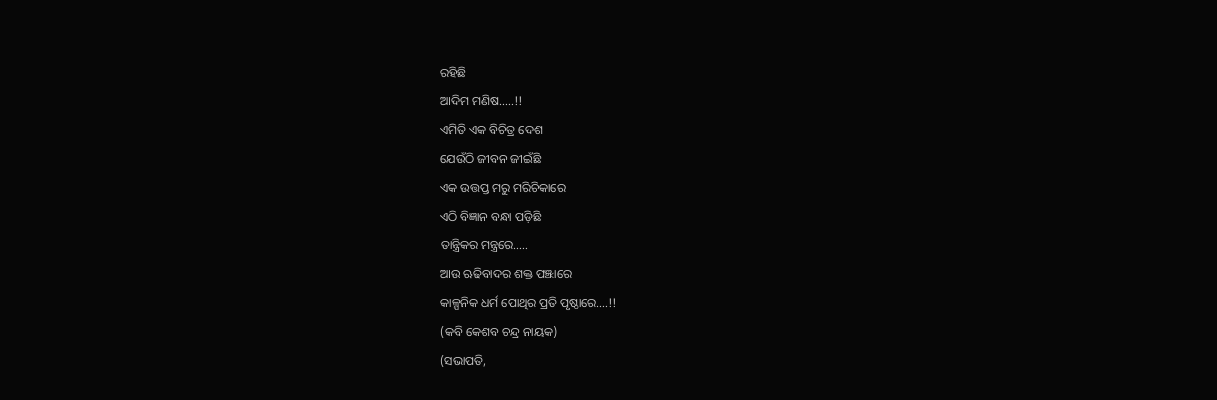ରହିଛି
ଆଦିମ ମଣିଷ…..!!
ଏମିତି ଏକ ବିଚିତ୍ର ଦେଶ
ଯେଉଁଠି ଜୀବନ ଜୀଇଁଛି
ଏକ ଉତ୍ତପ୍ତ ମରୁ ମରିଚିକାରେ
ଏଠି ବିଜ୍ଞାନ ବନ୍ଧା ପଡ଼ିଛି
ତାନ୍ତ୍ରିକର ମନ୍ତ୍ରରେ…..
ଆଉ ଋଢିବାଦର ଶକ୍ତ ପଞ୍ଝାରେ
କାଳ୍ପନିକ ଧର୍ମ ପୋଥିର ପ୍ରତି ପୃଷ୍ଠାରେ….!!
(କବି କେଶବ ଚନ୍ଦ୍ର ନାୟକ)
(ସଭାପତି,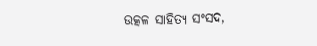ଉତ୍କଳ ସାହିତ୍ୟ ସଂସଦ,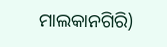ମାଲକାନଗିରି)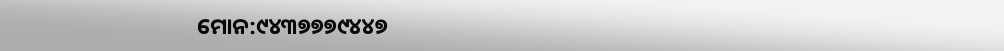ମୋନ:୯୪୩୭୭୭୯୪୪୭